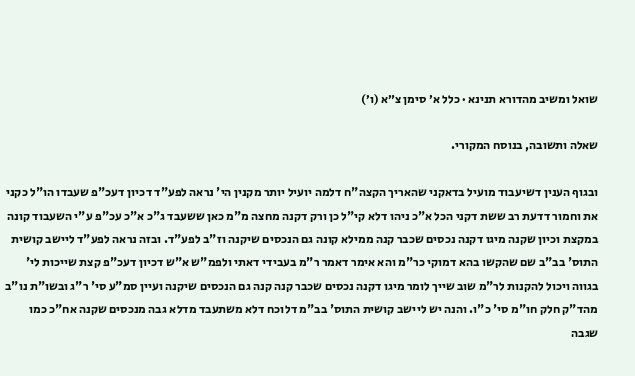שואל ומשיב מהדורא תנינא · כלל א׳ סימן צ״א (ו׳)

שאלה ותשובה, בנוסח המקורי.

ובגוף הענין דשיעבוד מועיל בדאקני שהאריך הקצה"ח דלמה יועיל יותר מקנין הי' נראה לפע"ד דכיון דעכ"פ שעבדו הו"ל כקני את וחמור דדעת רב ששת דקני הכל א"כ ניהו דלא קי"ל כן ורק דקנה מחצה מ"מ כאן ששעבד ג"כ א"כ עכ"פ ע"י השעבוד קונה במקצת וכיון שקנה מיגו דקנה נכסים שכבר קנה ממילא קונה גם הנכסים שיקנה וז"ב לפע"ד. ובזה נראה לפע"ד ליישב קושית התוס' בב"ב שם שהקשו בהא דמוקי כר"מ והא אימר דאמר ר"מ בעבידי דאתי ולפמ"ש א"ש דכיון דעכ"פ קצת שייכות לי' בגווה ויכול להקנות לר"מ שוב שייך לומר מיגו דקנה נכסים שכבר קנה קנה גם הנכסים שיקנה ועיין סמ"ע סי' ר"ג ובשו"ת נו"ב מהד"ק חלק חו"מ סי' כ"ו. והנה יש ליישב קושית התוס' בב"מ דלוכח דלא משתעבד מדלא גבה מנכסים שקנה אח"כ כמו שגבה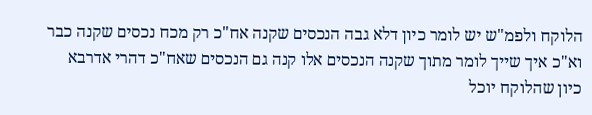הלוקח ולפמ"ש יש לומר כיון דלא גבה הנכסים שקנה אח"כ רק מכח נכסים שקנה כבר וא"כ איך שייך לומר מתוך שקנה הנכסים אלו קנה גם הנכסים שאח"כ דהרי אדרבא כיון שהלוקח יוכל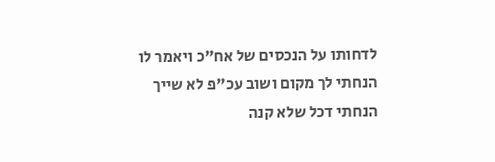לדחותו על הנכסים של אח"כ ויאמר לו הנחתי לך מקום ושוב עכ"פ לא שייך הנחתי דכל שלא קנה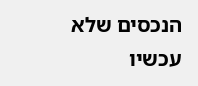הנכסים שלא עכשיו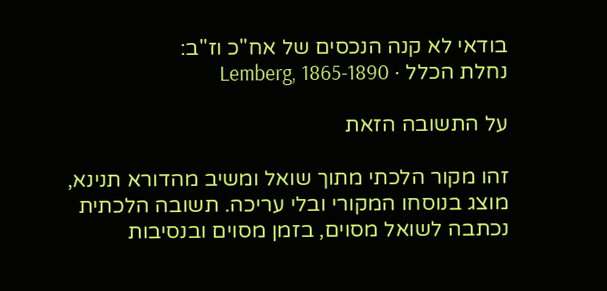בודאי לא קנה הנכסים של אח"כ וז"ב:
נחלת הכלל · Lemberg, 1865-1890

על התשובה הזאת

זהו מקור הלכתי מתוך שואל ומשיב מהדורא תנינא, מוצג בנוסחו המקורי ובלי עריכה. תשובה הלכתית נכתבה לשואל מסוים, בזמן מסוים ובנסיבות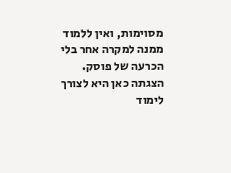מסוימות, ואין ללמוד ממנה למקרה אחר בלי הכרעה של פוסק. הצגתה כאן היא לצורך לימוד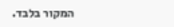המקור בלבד.